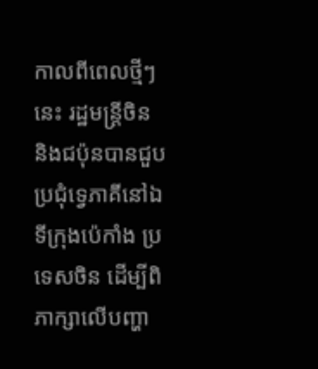កាលពីពេលថ្មីៗនេះ រដ្ឋមន្ត្រីចិន និងជប៉ុនបានជួបប្រជុំទ្វេភាគីនៅឯទីក្រុងប៉េកាំង ប្រទេសចិន ដើម្បីពិភាក្សាលើបញ្ហា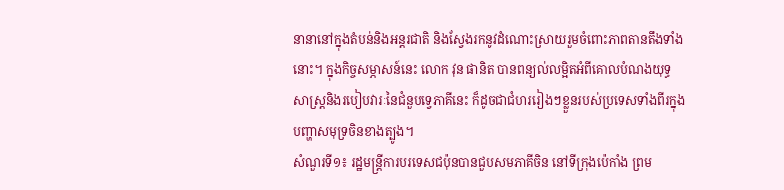នានានៅក្នុងតំបន់និងអន្តរជាតិ និងស្វែងរកនូវដំណោះស្រាយរួមចំពោះភាពតានតឹងទាំងនោះ។ ក្នុងកិច្ចសម្ភាសន៍នេះ លោក វុន ផានិត បានពន្យល់លម្អិតអំពីគោលបំណងយុទ្ធសាស្រ្តនិងរបៀបវារៈនៃជំនួបទ្វេភាគីនេះ ក៏ដូចជាជំហររៀងៗខ្លួនរបស់ប្រទេសទាំងពីរក្នុងបញ្ហាសមុទ្រចិនខាងត្បូង។
សំណួរទី១៖ រដ្ឋមន្ត្រីការបរទេសជប៉ុនបានជួបសមភាគីចិន នៅទីក្រុងប៉េកាំង ព្រម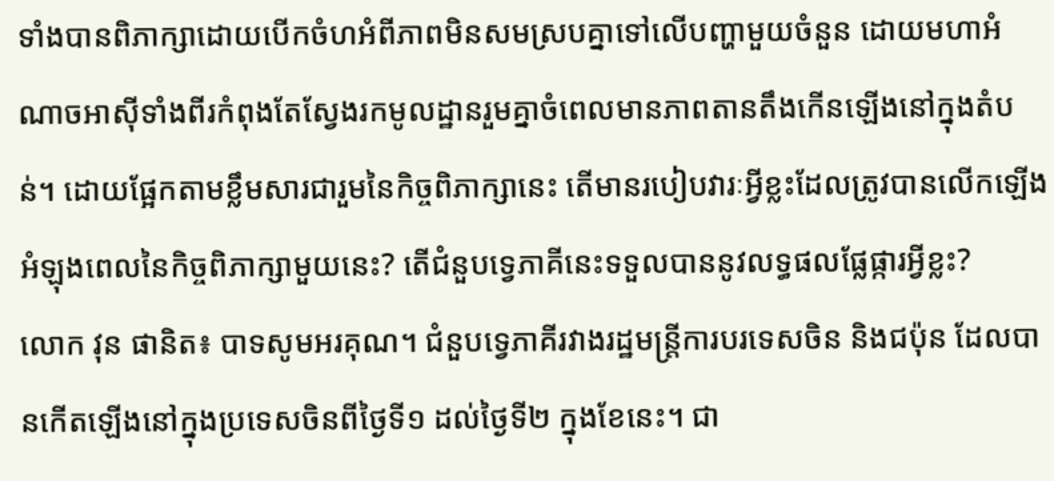ទាំងបានពិភាក្សាដោយបើកចំហអំពីភាពមិនសមស្របគ្នាទៅលើបញ្ហាមួយចំនួន ដោយមហាអំណាចអាស៊ីទាំងពីរកំពុងតែស្វែងរកមូលដ្ឋានរួមគ្នាចំពេលមានភាពតានតឹងកើនឡើងនៅក្នុងតំបន់។ ដោយផ្អែកតាមខ្លឹមសារជារួមនៃកិច្ចពិភាក្សានេះ តើមានរបៀបវារៈអ្វីខ្លះដែលត្រូវបានលើកឡើងអំឡុងពេលនៃកិច្ចពិភាក្សាមួយនេះ? តើជំនួបទ្វេភាគីនេះទទួលបាននូវលទ្ធផលផ្លែផ្ការអ្វីខ្លះ?
លោក វុន ផានិត៖ បាទសូមអរគុណ។ ជំនួបទ្វេភាគីរវាងរដ្ឋមន្ត្រីការបរទេសចិន និងជប៉ុន ដែលបានកើតឡើងនៅក្នុងប្រទេសចិនពីថ្ងៃទី១ ដល់ថ្ងៃទី២ ក្នុងខែនេះ។ ជា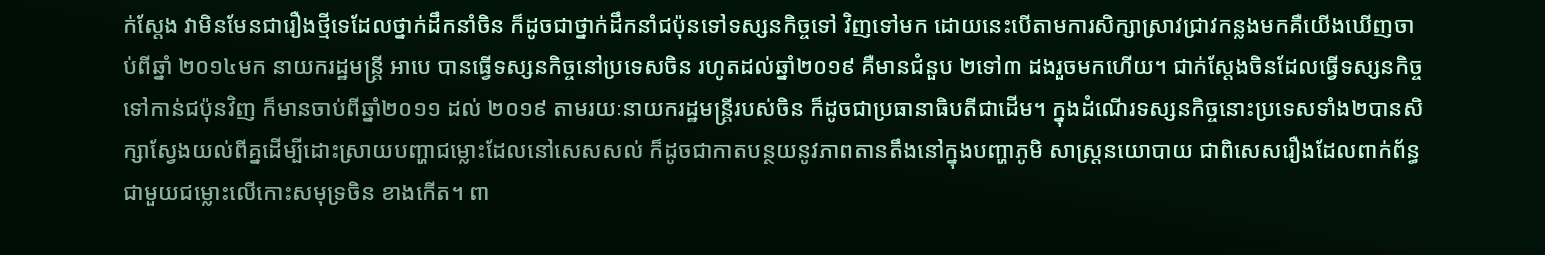ក់ស្តែង វាមិនមែនជារឿងថ្មីទេដែលថ្នាក់ដឹកនាំចិន ក៏ដូចជាថ្នាក់ដឹកនាំជប៉ុនទៅទស្សនកិច្ចទៅ វិញទៅមក ដោយនេះបើតាមការសិក្សាស្រាវជ្រាវកន្លងមកគឺយើងឃើញចាប់ពីឆ្នាំ ២០១៤មក នាយករដ្ឋមន្ត្រី អាបេ បានធ្វើទស្សនកិច្ចនៅប្រទេសចិន រហូតដល់ឆ្នាំ២០១៩ គឺមានជំនួប ២ទៅ៣ ដងរួចមកហើយ។ ជាក់ស្តែងចិនដែលធ្វើទស្សនកិច្ចទៅកាន់ជប៉ុនវិញ ក៏មានចាប់ពីឆ្នាំ២០១១ ដល់ ២០១៩ តាមរយៈនាយករដ្ឋមន្ត្រីរបស់ចិន ក៏ដូចជាប្រធានាធិបតីជាដើម។ ក្នុងដំណើរទស្សនកិច្ចនោះប្រទេសទាំង២បានសិក្សាស្វែងយល់ពីគ្នដើម្បីដោះស្រាយបញ្ហាជម្លោះដែលនៅសេសសល់ ក៏ដូចជាកាតបន្ថយនូវភាពតានតឹងនៅក្នុងបញ្ហាភូមិ សាស្រ្តនយោបាយ ជាពិសេសរឿងដែលពាក់ព័ន្ធជាមួយជម្លោះលើកោះសមុទ្រចិន ខាងកើត។ ពា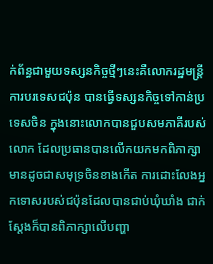ក់ព័ន្ធជាមួយទស្សនកិច្ចថ្មីៗនេះគឺលោករដ្ឋមន្ត្រីការបរទេសជប៉ុន បានធ្វើទស្សនកិច្ចទៅកាន់ប្រទេសចិន ក្នុងនោះលោកបានជួបសមភាគីរបស់លោក ដែលប្រធានបានលើកយកមកពិភាក្សាមានដូចជាសមុទ្រចិនខាងកើត ការដោះលែងអ្នកទោសរបស់ជប៉ុនដែលបានជាប់ឃុំឃាំង ជាក់ស្តែងក៏បានពិភាក្សាលើបញ្ហា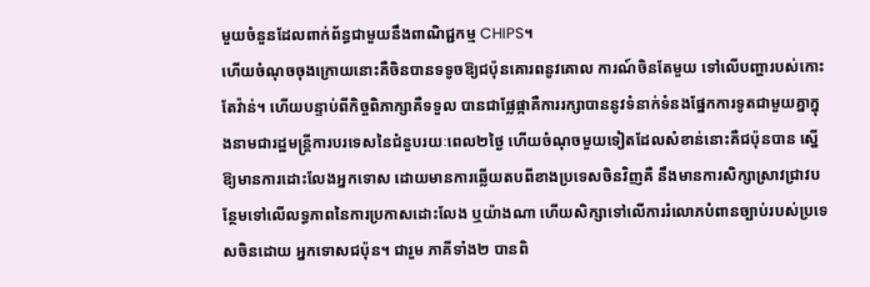មួយចំនួនដែលពាក់ព័ន្ធជាមួយនឹងពាណិជ្ជកម្ម CHIPS។
ហើយចំណុចចុងក្រោយនោះគឺចិនបានទទូចឱ្យជប៉ុនគោរពនូវគោល ការណ៍ចិនតែមួយ ទៅលើបញ្ហារបស់កោះតែវ៉ាន់។ ហើយបន្ទាប់ពីកិច្ចពិភាក្សាគឺទទួល បានជាផ្លែផ្កាគឺការរក្សាបាននូវទំនាក់ទំនងផ្នែកការទូតជាមួយគ្នាក្នុងនាមជារដ្ឋមន្រ្តីការបរទេសនៃជំនួបរយៈពេល២ថ្ងៃ ហើយចំណុចមួយទៀតដែលសំខាន់នោះគឺជប៉ុនបាន ស្នើឱ្យមានការដោះលែងអ្នកទោស ដោយមានការឆ្លើយតបពីខាងប្រទេសចិនវិញគឺ នឹងមានការសិក្សាស្រាវជ្រាវបន្ថែមទៅលើលទ្ធភាពនៃការប្រកាសដោះលែង ឬយ៉ាងណា ហើយសិក្សាទៅលើការរំលោភបំពានច្បាប់របស់ប្រទេសចិនដោយ អ្នកទោសជប៉ុន។ ជារួម ភាគីទាំង២ បានពិ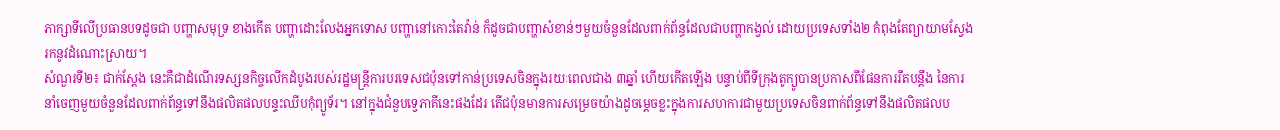ភាក្សាទីលើប្រធានបទដូចជា បញ្ហាសមុទ្រ ខាងកើត បញ្ហាដោះលែងអ្នកទោស បញ្ហានៅកោះតៃវ៉ាន់ ក៏ដូចជាបញ្ហាសំខាន់ៗមួយចំនួនដែលពាក់ព័ន្ធដែលជាបញ្ហាកង្វល់ ដោយប្រទេសទាំង២ កំពុងតែព្យាយាមស្វែងរកនូវដំណោះស្រាយ។
សំណួរទី២៖ ជាក់ស្ដែង នេះគឺជាដំណើរទស្សនកិច្ចលើកដំបូងរបស់រដ្ឋមន្ត្រីការបរទេសជប៉ុនទៅកាន់ប្រទេសចិនក្នុងរយៈពេលជាង ៣ឆ្នាំ ហើយកើតឡើង បន្ទាប់ពីទីក្រុងតូក្យូបានប្រកាសពីផែនការរឹតបន្តឹង នៃការនាំចេញមួយចំនួនដែលពាក់ព័ន្ធទៅនឹងផលិតផលបន្ទះឈីបកុំព្យូទ័រ។ នៅក្នុងជំនួបទ្វេភាគីនេះផងដែរ តើជប៉ុនមានការសម្រេចយ៉ាងដូចម្ដេចខ្លះក្នុងការសហការជាមួយប្រទេសចិនពាក់ព័ន្ធទៅនឹងផលិតផលប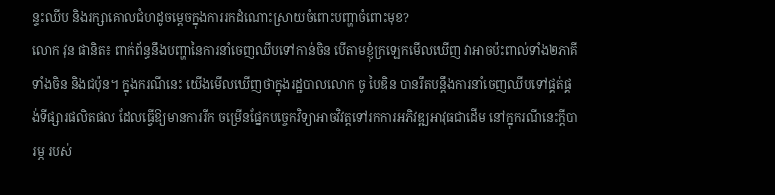ន្ទះឈីប និងរក្សាគោលជំហដូចម្តេចក្នុងការរកដំណោះស្រាយចំពោះបញ្ហាចំពោះមុខ?
លោក វុន ផានិត៖ ពាក់ព័ន្ធនឹងបញ្ហានៃការនាំចេញឈីបទៅកាន់ចិន បើតាមខ្ញុំក្រឡេកមើលឃើញ វាអាចប៉ះពាល់ទាំង២ភាគី ទាំងចិន និងជប៉ុន។ ក្នុងករណីនេះ យើងមើលឃើញថាក្នុងរដ្ឋបាលលោក ចូ បៃឌិន បានរឹតបន្តឹងការនាំចេញឈីបទៅផ្គត់ផ្គង់ទីផ្សារផលិតផល ដែលធ្វើឱ្យមានការរីក ចម្រើនផ្នែកបច្ចេកវិទ្យាអាចវិវត្តទៅរកការអភិវឌ្ឍអាវុធជាដើម នៅក្នុករណីនេះក្តីបារម្ភ របស់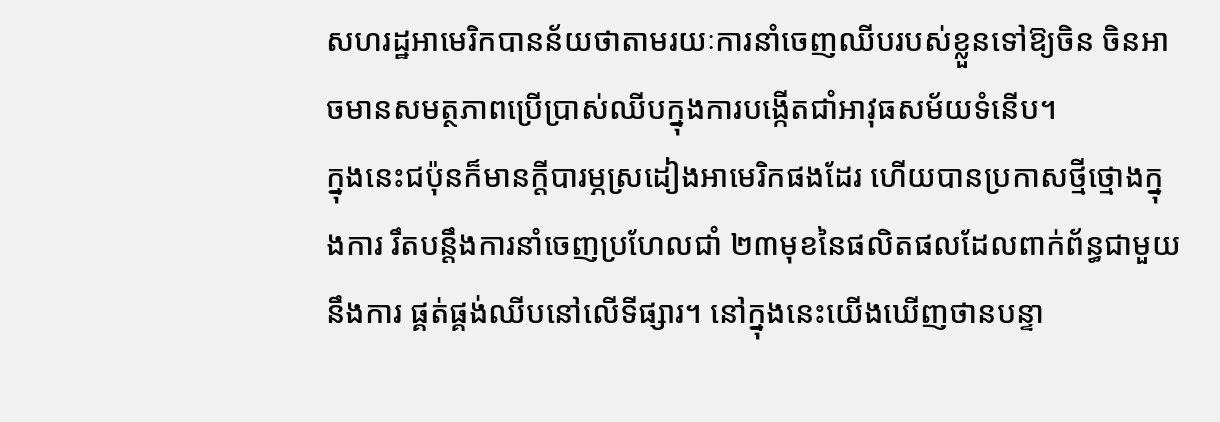សហរដ្ឋអាមេរិកបានន័យថាតាមរយៈការនាំចេញឈីបរបស់ខ្លួនទៅឱ្យចិន ចិនអាចមានសមត្ថភាពប្រើប្រាស់ឈីបក្នុងការបង្កើតជាំអាវុធសម័យទំនើប។
ក្នុងនេះជប៉ុនក៏មានក្តីបារម្ភស្រដៀងអាមេរិកផងដែរ ហើយបានប្រកាសថ្មីថ្មោងក្នុងការ រឹតបន្តឹងការនាំចេញប្រហែលជាំ ២៣មុខនៃផលិតផលដែលពាក់ព័ន្ធជាមួយនឹងការ ផ្គត់ផ្គង់ឈីបនៅលើទីផ្សារ។ នៅក្នុងនេះយើងឃើញថានបន្ទា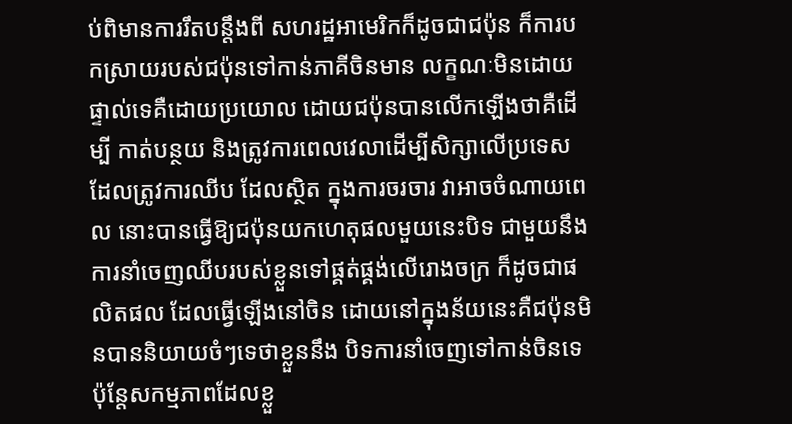ប់ពិមានការរឹតបន្តឹងពី សហរដ្ឋអាមេរិកក៏ដូចជាជប៉ុន ក៏ការបកស្រាយរបស់ជប៉ុនទៅកាន់ភាគីចិនមាន លក្ខណៈមិនដោយផ្ទាល់ទេគឺដោយប្រយោល ដោយជប៉ុនបានលើកឡើងថាគឺដើម្បី កាត់បន្ថយ និងត្រូវការពេលវេលាដើម្បីសិក្សាលើប្រទេសដែលត្រូវការឈីប ដែលស្ថិត ក្នុងការចរចារ វាអាចចំណាយពេល នោះបានធ្វើឱ្យជប៉ុនយកហេតុផលមួយនេះបិទ ជាមួយនឹងការនាំចេញឈីបរបស់ខ្លួនទៅផ្គត់ផ្គង់លើរោងចក្រ ក៏ដូចជាផលិតផល ដែលធ្វើឡើងនៅចិន ដោយនៅក្នុងន័យនេះគឺជប៉ុនមិនបាននិយាយចំៗទេថាខ្លួននឹង បិទការនាំចេញទៅកាន់ចិនទេ ប៉ុន្តែសកម្មភាពដែលខ្លួ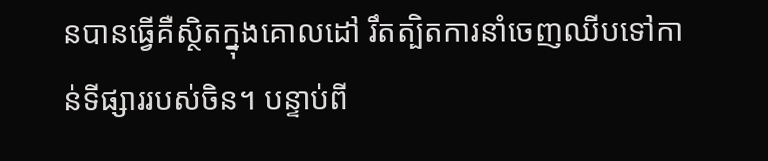នបានធ្វើគឺស្ថិតក្នុងគោលដៅ រឹតត្បិតការនាំចេញឈីបទៅកាន់ទីផ្សាររបស់ចិន។ បន្ទាប់ពី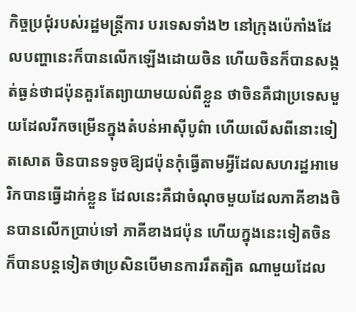កិច្ចប្រជុំរបស់រដ្ឋមន្ត្រីការ បរទេសទាំង២ នៅក្រុងប៉េកាំងដែលបញ្ហានេះក៏បានលើកឡើងដោយចិន ហើយចិនក៏បានសង្កត់ធ្ងន់ថាជប៉ុនគួរតែព្យាយាមយល់ពីខ្លួន ថាចិនគឺជាប្រទេសមួយដែលរីកចម្រើនក្នុងតំបន់អាស៊ីបូព៌ា ហើយលើសពីនោះទៀតសោត ចិនបានទទូចឱ្យជប៉ុនកុំធ្វើតាមអ្វីដែលសហរដ្ឋអាមេ រិកបានធ្វើដាក់ខ្លួន ដែលនេះគឺជាចំណុចមួយដែលភាគីខាងចិនបានលើកប្រាប់ទៅ ភាគីខាងជប៉ុន ហើយក្នុងនេះទៀតចិនក៏បានបន្តទៀតថាប្រសិនបើមានការរឹតត្បិត ណាមួយដែល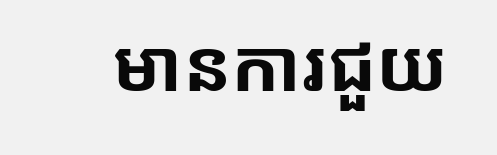មានការជួយ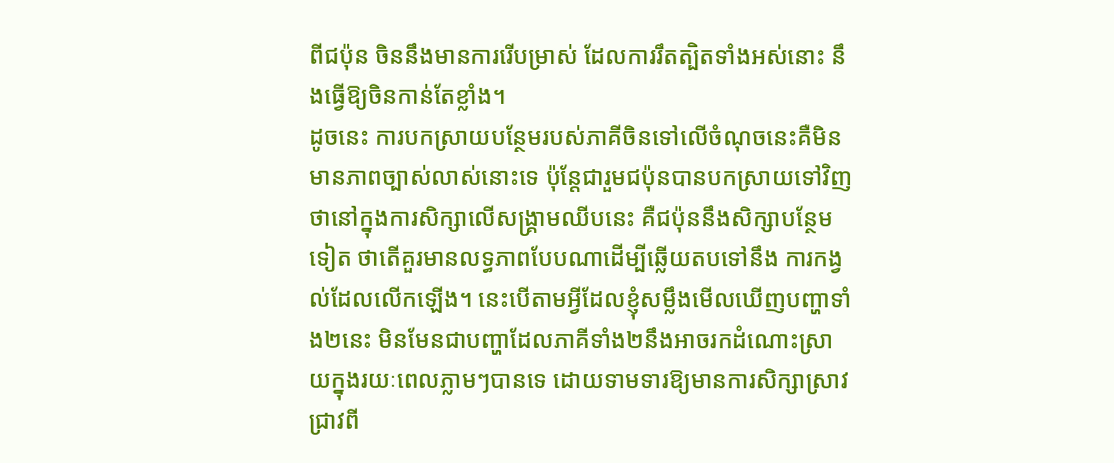ពីជប៉ុន ចិននឹងមានការរើបម្រាស់ ដែលការរឹតត្បិតទាំងអស់នោះ នឹងធ្វើឱ្យចិនកាន់តែខ្លាំង។
ដូចនេះ ការបកស្រាយបន្ថែមរបស់ភាគីចិនទៅលើចំណុចនេះគឺមិនមានភាពច្បាស់លាស់នោះទេ ប៉ុន្តែជារួមជប៉ុនបានបកស្រាយទៅវិញថានៅក្នុងការសិក្សាលើសង្គ្រាមឈីបនេះ គឺជប៉ុននឹងសិក្សាបន្ថែមទៀត ថាតើគួរមានលទ្ធភាពបែបណាដើម្បីឆ្លើយតបទៅនឹង ការកង្វល់ដែលលើកឡើង។ នេះបើតាមអ្វីដែលខ្ញុំសម្លឹងមើលឃើញបញ្ហាទាំង២នេះ មិនមែនជាបញ្ហាដែលភាគីទាំង២នឹងអាចរកដំណោះស្រាយក្នុងរយៈពេលភ្លាមៗបានទេ ដោយទាមទារឱ្យមានការសិក្សាស្រាវជ្រាវពី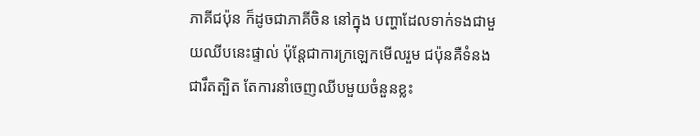ភាគីជប៉ុន ក៏ដូចជាភាគីចិន នៅក្នុង បញ្ហាដែលទាក់ទងជាមួយឈីបនេះផ្ទាល់ ប៉ុន្តែជាការក្រឡេកមើលរួម ជប៉ុនគឺទំនងជារឹតត្បិត តែការនាំចេញឈីបមួយចំនួនខ្លះ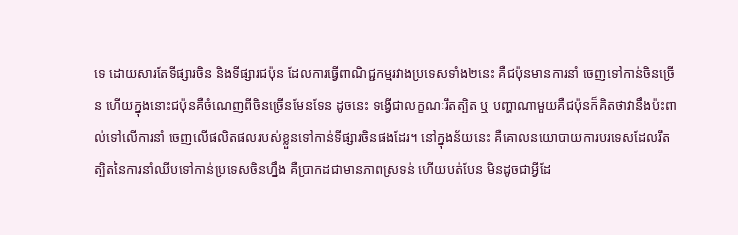ទេ ដោយសារតែទីផ្សារចិន និងទីផ្សារជប៉ុន ដែលការធ្វើពាណិជ្ជកម្មរវាងប្រទេសទាំង២នេះ គឺជប៉ុនមានការនាំ ចេញទៅកាន់ចិនច្រើន ហើយក្នុងនោះជប៉ុនគឺចំណេញពីចិនច្រើនមែនទែន ដូចនេះ ទង្វើជាលក្ខណៈរឹតត្បិត ឬ បញ្ហាណាមួយគឺជប៉ុនក៏គិតថាវានឹងប៉ះពាល់ទៅលើការនាំ ចេញលើផលិតផលរបស់ខ្លួនទៅកាន់ទីផ្សារចិនផងដែរ។ នៅក្នុងន័យនេះ គឺគោលនយោបាយការបរទេសដែលរឹតត្បិតនៃការនាំឈីបទៅកាន់ប្រទេសចិនហ្នឹង គឺប្រាកដជាមានភាពស្រទន់ ហើយបត់បែន មិនដូចជាអ្វីដែ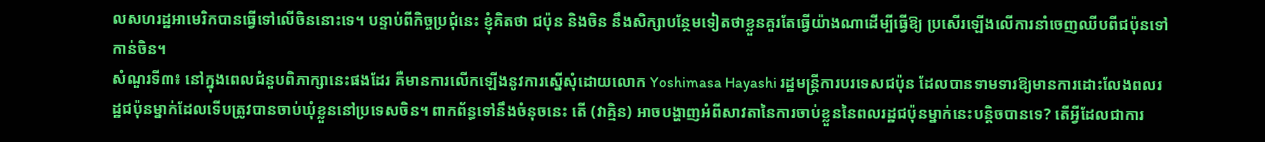លសហរដ្ឋអាមេរិកបានធ្វើទៅលើចិននោះទេ។ បន្ទាប់ពីកិច្ចប្រជុំនេះ ខ្ញុំគិតថា ជប៉ុន និងចិន នឹងសិក្សាបន្ថែមទៀតថាខ្លួនគួរតែធ្វើយ៉ាងណាដើម្បីធ្វើឱ្យ ប្រសើរឡើងលើការនាំចេញឈីបពីជប៉ុនទៅកាន់ចិន។
សំណួរទី៣៖ នៅក្នុងពេលជំនួបពិភាក្សានេះផងដែរ គឺមានការលើកឡើងនូវការស្នើសុំដោយលោក Yoshimasa Hayashi រដ្ឋមន្ត្រីការបរទេសជប៉ុន ដែលបានទាមទារឱ្យមានការដោះលែងពលរដ្ឋជប៉ុនម្នាក់ដែលទើបត្រូវបានចាប់ឃុំខ្លួននៅប្រទេសចិន។ ពាកព័ន្ធទៅនឹងចំនុចនេះ តើ (វាគ្មិន) អាចបង្ហាញអំពីសាវតានៃការចាប់ខ្លួននៃពលរដ្ឋជប៉ុនម្នាក់នេះបន្តិចបានទេ? តើអ្វីដែលជាការ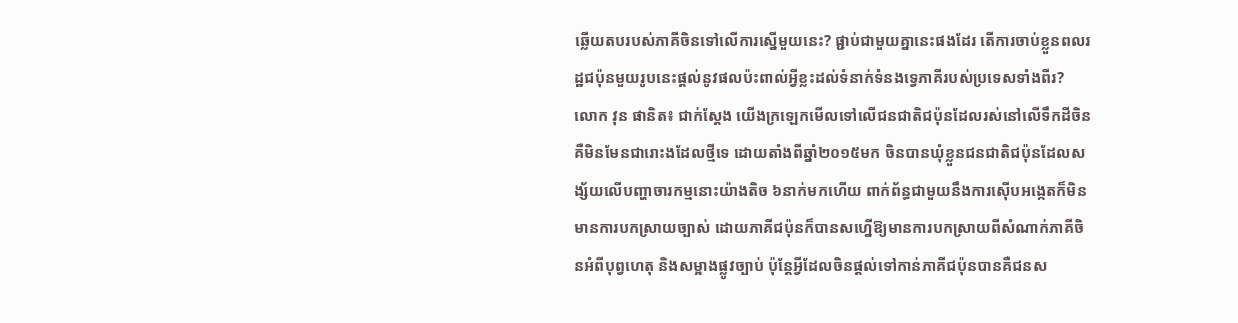ឆ្លើយតបរបស់ភាគីចិនទៅលើការស្នើមួយនេះ? ផ្ជាប់ជាមួយគ្នានេះផងដែរ តើការចាប់ខ្លួនពលរដ្ឋជប៉ុនមួយរូបនេះផ្ដល់នូវផលប៉ះពាល់អ្វីខ្លះដល់ទំនាក់ទំនងទ្វេភាគីរបស់ប្រទេសទាំងពីរ?
លោក វុន ផានិត៖ ជាក់ស្តែង យើងក្រឡេកមើលទៅលើជនជាតិជប៉ុនដែលរស់នៅលើទឹកដីចិន គឺមិនមែនជារោះងដែលថ្មីទេ ដោយតាំងពីឆ្នាំ២០១៥មក ចិនបានឃុំខ្លួនជនជាតិជប៉ុនដែលសង្ស័យលើបញ្ហាចារកម្មនោះយ៉ាងតិច ៦នាក់មកហើយ ពាក់ព័ន្ធជាមួយនឹងការស៊ើបអង្កេតក៏មិនមានការបកស្រាយច្បាស់ ដោយភាគីជប៉ុនក៏បានសហ្នើឱ្យមានការបកស្រាយពីសំណាក់ភាគីចិនអំពីបុព្វហេតុ និងសម្អាងផ្លូវច្បាប់ ប៉ុន្តែអ្វីដែលចិនផ្តល់ទៅកាន់ភាគីជប៉ុនបានគឺជនស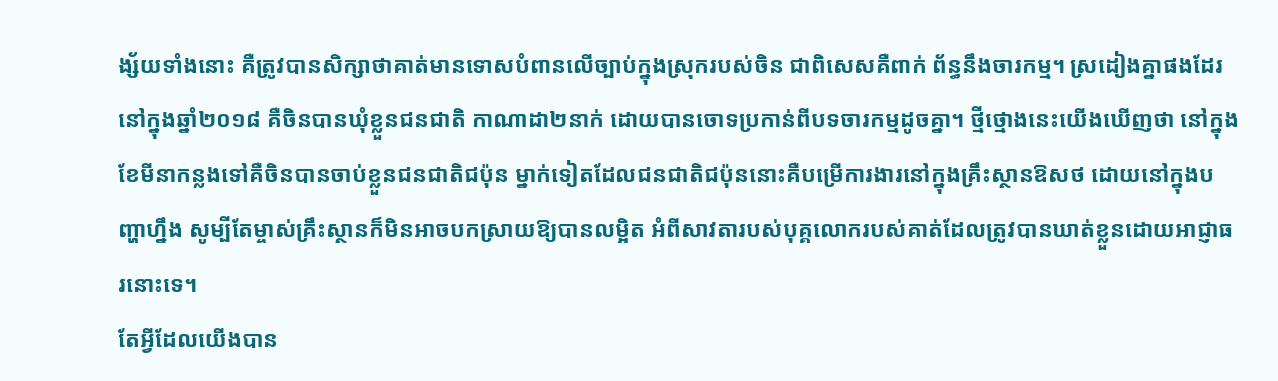ង្ស័យទាំងនោះ គឺត្រូវបានសិក្សាថាគាត់មានទោសបំពានលើច្បាប់ក្នុងស្រុករបស់ចិន ជាពិសេសគឺពាក់ ព័ន្ធនឹងចារកម្ម។ ស្រដៀងគ្នាផងដែរនៅក្នុងឆ្នាំ២០១៨ គឺចិនបានឃុំខ្លួនជនជាតិ កាណាដា២នាក់ ដោយបានចោទប្រកាន់ពីបទចារកម្មដូចគ្នា។ ថ្មីថ្មោងនេះយើងឃើញថា នៅក្នុងខែមីនាកន្លងទៅគឺចិនបានចាប់ខ្លួនជនជាតិជប៉ុន ម្នាក់ទៀតដែលជនជាតិជប៉ុននោះគឺបម្រើការងារនៅក្នុងគ្រឹះស្ថានឱសថ ដោយនៅក្នុងបញ្ហាហ្នឹង សូម្បីតែម្ចាស់គ្រឹះស្ថានក៏មិនអាចបកស្រាយឱ្យបានលម្អិត អំពីសាវតារបស់បុគ្គលោករបស់គាត់ដែលត្រូវបានឃាត់ខ្លួនដោយអាជ្ញាធរនោះទេ។
តែអ្វីដែលយើងបាន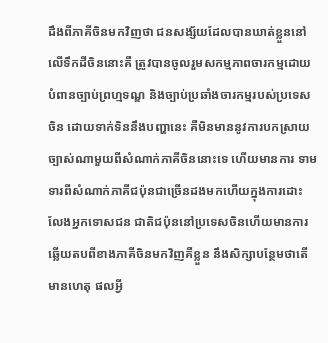ដឹងពីភាគីចិនមកវិញថា ជនសង្ស័យដែលបានឃាត់ខ្លួននៅលើទឹកដីចិននោះគឺ ត្រូវបានចូលរួមសកម្មភាពចារកម្មដោយបំពានច្បាប់ព្រហ្មទណ្ឌ និងច្បាប់ប្រឆាំងចារកម្មរបស់ប្រទេសចិន ដោយទាក់ទិននឹងបញ្ហានេះ គឺមិនមាននូវការបកស្រាយច្បាស់ណាមួយពីសំណាក់ភាគីចិននោះទេ ហើយមានការ ទាមទារពីសំណាក់ភាគីជប៉ុនជាច្រើនដងមកហើយក្នុងការដោះលែងអ្នកទោសជន ជាតិជប៉ុននៅប្រទេសចិនហើយមានការឆ្លើយតបពីខាងភាគីចិនមកវិញគឺខ្លួន នឹងសិក្សាបន្ថែមថាតើមានហេតុ ផលអ្វី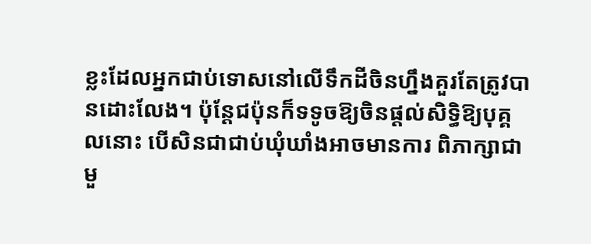ខ្លះដែលអ្នកជាប់ទោសនៅលើទឹកដីចិនហ្នឹងគួរតែត្រូវបានដោះលែង។ ប៉ុន្តែជប៉ុនក៏ទទូចឱ្យចិនផ្តល់សិទ្ធិឱ្យបុគ្គលនោះ បើសិនជាជាប់ឃុំឃាំងអាចមានការ ពិភាក្សាជាមួ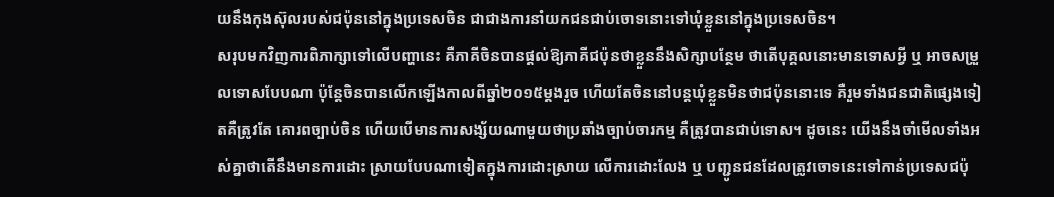យនឹងកុងស៊ុលរបស់ជប៉ុននៅក្នុងប្រទេសចិន ជាជាងការនាំយកជនជាប់ចោទនោះទៅឃុំខ្លួននៅក្នុងប្រទេសចិន។
សរុបមកវិញការពិភាក្សាទៅលើបញ្ហានេះ គឺភាគីចិនបានផ្តល់ឱ្យភាគីជប៉ុនថាខ្លួននឹងសិក្សាបន្ថែម ថាតើបុគ្គលនោះមានទោសអ្វី ឬ អាចសម្រួលទោសបែបណា ប៉ុន្តែចិនបានលើកឡើងកាលពីឆ្នាំ២០១៥ម្តងរួច ហើយតែចិននៅបន្តឃុំខ្លួនមិនថាជប៉ុននោះទេ គឺរួមទាំងជនជាតិផ្សេងទៀតគឺត្រូវតែ គោរពច្បាប់ចិន ហើយបើមានការសង្ស័យណាមួយថាប្រឆាំងច្បាប់ចារកម្ម គឺត្រូវបានជាប់ទោស។ ដូចនេះ យើងនឹងចាំមើលទាំងអស់គ្នាថាតើនឹងមានការដោះ ស្រាយបែបណាទៀតក្នុងការដោះស្រាយ លើការដោះលែង ឬ បញ្ជូនជនដែលត្រូវចោទនេះទៅកាន់ប្រទេសជប៉ុ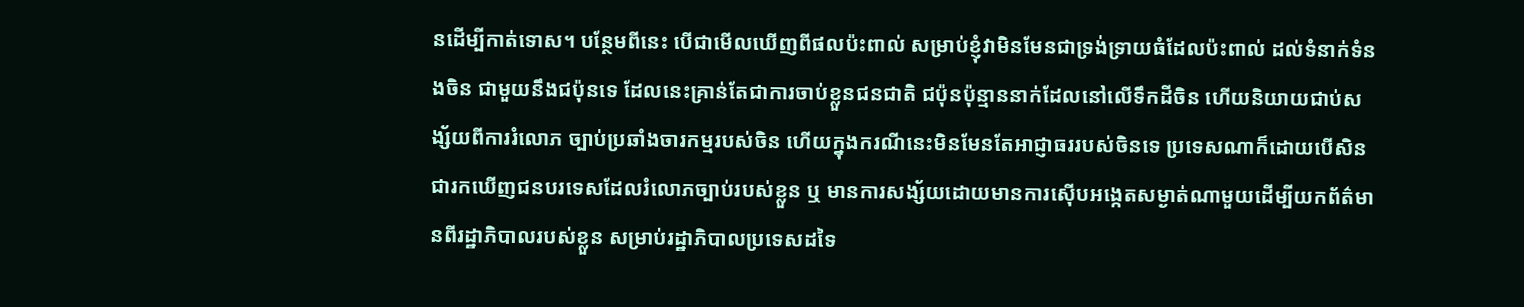នដើម្បីកាត់ទោស។ បន្ថែមពីនេះ បើជាមើលឃើញពីផលប៉ះពាល់ សម្រាប់ខ្ញុំវាមិនមែនជាទ្រង់ទ្រាយធំដែលប៉ះពាល់ ដល់ទំនាក់ទំនងចិន ជាមួយនឹងជប៉ុនទេ ដែលនេះគ្រាន់តែជាការចាប់ខ្លួនជនជាតិ ជប៉ុនប៉ុន្មាននាក់ដែលនៅលើទឹកដីចិន ហើយនិយាយជាប់សង្ស័យពីការរំលោភ ច្បាប់ប្រឆាំងចារកម្មរបស់ចិន ហើយក្នុងករណីនេះមិនមែនតែអាជ្ញាធររបស់ចិនទេ ប្រទេសណាក៏ដោយបើសិនជារកឃើញជនបរទេសដែលរំលោភច្បាប់របស់ខ្លួន ឬ មានការសង្ស័យដោយមានការស៊ើបអង្កេតសម្ងាត់ណាមួយដើម្បីយកព័ត៌មានពីរដ្ឋាភិបាលរបស់ខ្លួន សម្រាប់រដ្ឋាភិបាលប្រទេសដទៃ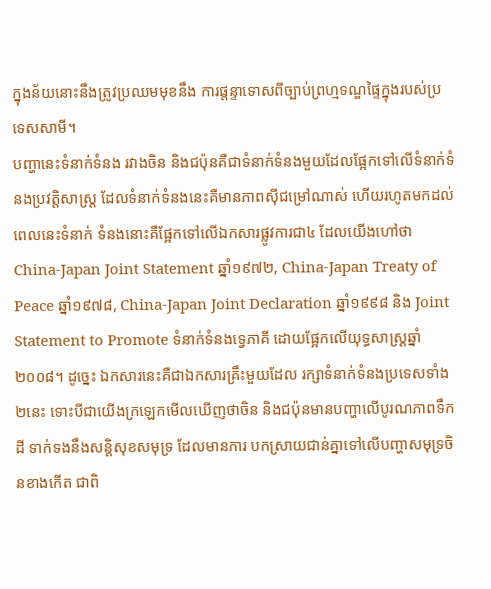ក្នុងន័យនោះនឹងត្រូវប្រឈមមុខនឹង ការផ្តន្ទាទោសពីច្បាប់ព្រហ្មទណ្ឌផ្ទៃក្នុងរបស់ប្រទេសសាមី។
បញ្ហានេះទំនាក់ទំនង រវាងចិន និងជប៉ុនគឺជាទំនាក់ទំនងមួយដែលផ្អែកទៅលើទំនាក់ទំនងប្រវត្តិសាស្ត្រ ដែលទំនាក់ទំនងនេះគឺមានភាពស៊ីជម្រៅណាស់ ហើយរហូតមកដល់ពេលនេះទំនាក់ ទំនងនោះគឺផ្អែកទៅលើឯកសារផ្លូវការជា៤ ដែលយើងហៅថា China-Japan Joint Statement ឆ្នាំ១៩៧២, China-Japan Treaty of Peace ឆ្នាំ១៩៧៨, China-Japan Joint Declaration ឆ្នាំ១៩៩៨ និង Joint Statement to Promote ទំនាក់ទំនងទ្វេភាគី ដោយផ្អែកលើយុទ្ធសាស្ត្រឆ្នាំ២០០៨។ ដូច្នេះ ឯកសារនេះគឺជាឯកសារគ្រឹះមួយដែល រក្សាទំនាក់ទំនងប្រទេសទាំង២នេះ ទោះបីជាយើងក្រឡេកមើលឃើញថាចិន និងជប៉ុនមានបញ្ហាលើបូរណភាពទឹកដី ទាក់ទងនឹងសន្តិសុខសមុទ្រ ដែលមានការ បកស្រាយជាន់គ្នាទៅលើបញ្ហាសមុទ្រចិនខាងកើត ជាពិ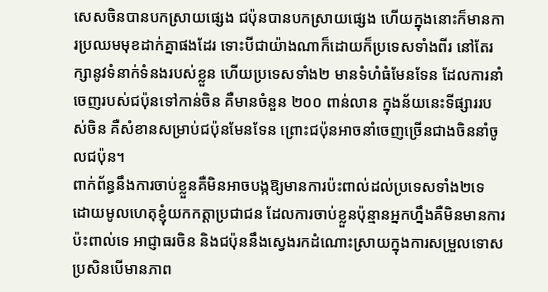សេសចិនបានបកស្រាយផ្សេង ជប៉ុនបានបកស្រាយផ្សេង ហើយក្នុងនោះក៏មានការប្រឈមមុខដាក់គ្នាផងដែរ ទោះបីជាយ៉ាងណាក៏ដោយក៏ប្រទេសទាំងពីរ នៅតែរក្សានូវទំនាក់ទំនងរបស់ខ្លួន ហើយប្រទេសទាំង២ មានទំហំធំមែនទែន ដែលការនាំចេញរបស់ជប៉ុនទៅកាន់ចិន គឺមានចំនួន ២០០ ពាន់លាន ក្នុងន័យនេះទីផ្សាររបស់ចិន គឺសំខានសម្រាប់ជប៉ុនមែនទែន ព្រោះជប៉ុនអាចនាំចេញច្រើនជាងចិននាំចូលជប៉ុន។
ពាក់ព័ន្ធនឹងការចាប់ខ្លួនគឺមិនអាចបង្កឱ្យមានការប៉ះពាល់ដល់ប្រទេសទាំង២ទេ ដោយមូលហេតុខ្ញុំយកកត្តាប្រជាជន ដែលការចាប់ខ្លួនប៉ុន្មានអ្នកហ្នឹងគឺមិនមានការ ប៉ះពាល់ទេ អាជ្ញាធរចិន និងជប៉ុននឹងស្វេងរកដំណោះស្រាយក្នុងការសម្រួលទោស ប្រសិនបើមានភាព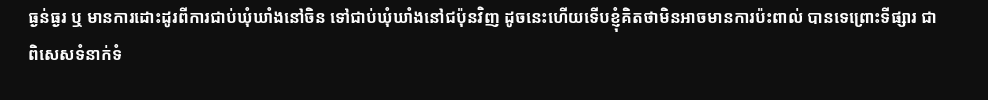ធ្ងន់ធ្ងរ ឬ មានការដោះដូរពីការជាប់ឃុំឃាំងនៅចិន ទៅជាប់ឃុំឃាំងនៅជប៉ុនវិញ ដូចនេះហើយទើបខ្ញុំគិតថាមិនអាចមានការប៉ះពាល់ បានទេព្រោះទីផ្សារ ជាពិសេសទំនាក់ទំ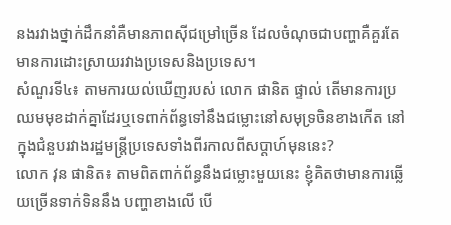នងរវាងថ្នាក់ដឹកនាំគឺមានភាពស៊ីជម្រៅច្រើន ដែលចំណុចជាបញ្ហាគឺគួរតែមានការដោះស្រាយរវាងប្រទេសនិងប្រទេស។
សំណួរទី៤៖ តាមការយល់ឃើញរបស់ លោក ផានិត ផ្ទាល់ តើមានការប្រឈមមុខដាក់គ្នាដែរឬទេពាក់ព័ន្ធទៅនឹងជម្លោះនៅសមុទ្រចិនខាងកើត នៅក្នុងជំនួបរវាងរដ្ឋមន្ត្រីប្រទេសទាំងពីរកាលពីសប្ដាហ៍មុននេះ?
លោក វុន ផានិត៖ តាមពិតពាក់ព័ន្ធនឹងជម្លោះមួយនេះ ខ្ញុំគិតថាមានការឆ្លើយច្រើនទាក់ទិននឹង បញ្ហាខាងលើ បើ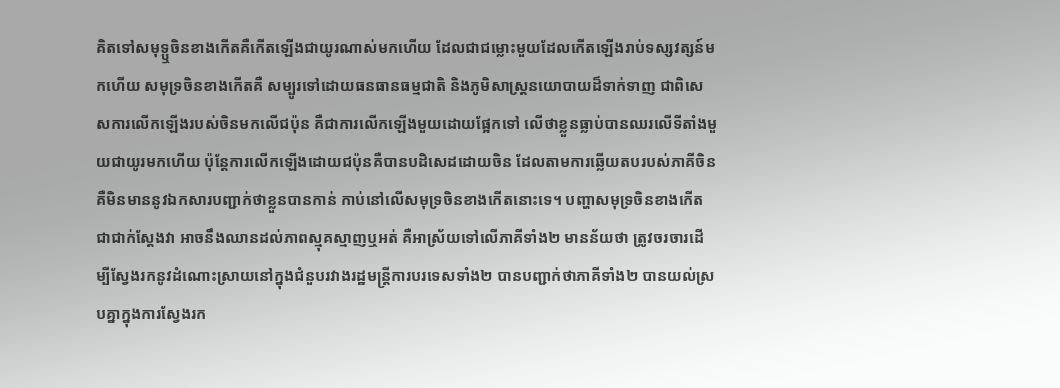គិតទៅសមុទ្ឬចិនខាងកើតគឺកើតឡើងជាយូរណាស់មកហើយ ដែលជាជម្លោះមួយដែលកើតឡើងរាប់ទស្សវត្សន៍មកហើយ សមុទ្រចិនខាងកើតគឺ សម្បូរទៅដោយធនធានធម្មជាតិ និងភូមិសាស្រ្តនយោបាយដ៏ទាក់ទាញ ជាពិសេសការលើកឡើងរបស់ចិនមកលើជប៉ុន គឺជាការលើកឡើងមួយដោយផ្អែកទៅ លើថាខ្លួនធ្លាប់បានឈរលើទីតាំងមួយជាយូរមកហើយ ប៉ុន្តែការលើកឡើងដោយជប៉ុនគឺបានបដិសេដដោយចិន ដែលតាមការឆ្លើយតបរបស់ភាគីចិន គឺមិនមាននូវឯកសារបញ្ជាក់ថាខ្លួនបានកាន់ កាប់នៅលើសមុទ្រចិនខាងកើតនោះទេ។ បញ្ហាសមុទ្រចិនខាងកើតជាជាក់ស្តែងវា អាចនឹងឈានដល់ភាពស្មុគស្មាញឬអត់ គឺអាស្រ័យទៅលើភាគីទាំង២ មានន័យថា ត្រូវចរចារដើម្បីស្វែងរកនូវដំណោះស្រាយនៅក្នុងជំនួបរវាងរដ្ឋមន្រ្តីការបរទេសទាំង២ បានបញ្ជាក់ថាភាគីទាំង២ បានយល់ស្របគ្នាក្នុងការស្វែងរក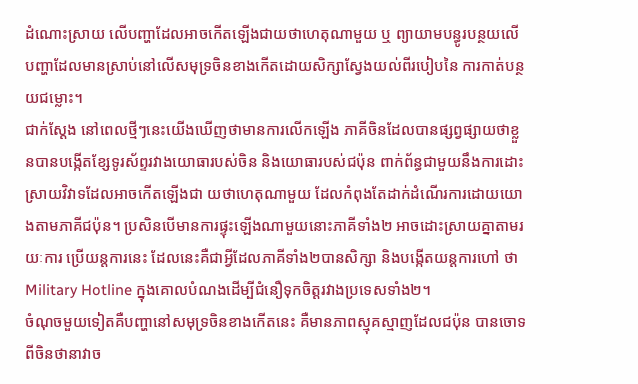ដំណោះស្រាយ លើបញ្ហាដែលអាចកើតឡើងជាយថាហេតុណាមួយ ឬ ព្យាយាមបន្ធូរបន្ថយលើ បញ្ហាដែលមានស្រាប់នៅលើសមុទ្រចិនខាងកើតដោយសិក្សាស្វែងយល់ពីរបៀបនៃ ការកាត់បន្ថយជម្លោះ។
ជាក់ស្តែង នៅពេលថ្មីៗនេះយើងឃើញថាមានការលើកឡើង ភាគីចិនដែលបានផ្សព្វផ្សាយថាខ្លួនបានបង្កើតខ្សែទូរស័ព្ទរវាងយោធារបស់ចិន និងយោធារបស់ជប៉ុន ពាក់ព័ន្ធជាមួយនឹងការដោះស្រាយវិវាទដែលអាចកើតឡើងជា យថាហេតុណាមួយ ដែលកំពុងតែដាក់ដំណើរការដោយយោងតាមភាគីជប៉ុន។ ប្រសិនបើមានការផ្ទុះឡើងណាមួយនោះភាគីទាំង២ អាចដោះស្រាយគ្នាតាមរយៈការ ប្រើយន្តការនេះ ដែលនេះគឺជាអ្វីដែលភាគីទាំង២បានសិក្សា និងបង្កើតយន្តការហៅ ថា Military Hotline ក្នុងគោលបំណងដើម្បីជំនឿទុកចិត្តរវាងប្រទេសទាំង២។
ចំណុចមួយទៀតគឺបញ្ហានៅសមុទ្រចិនខាងកើតនេះ គឺមានភាពស្មុគស្មាញដែលជប៉ុន បានចោទពីចិនថានាវាច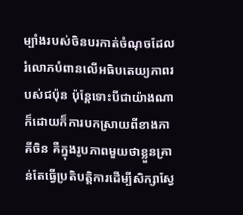ម្បាំងរបស់ចិនបរកាត់ចំណុចដែលរំលោភបំពានលើអធិបតេយ្យភាពរបស់ជប៉ុន ប៉ុន្តែទោះបីជាយ៉ាងណាក៏ដោយក៏ការបកស្រាយពីខាងភាគីចិន គឺក្នុងរូបភាពមួយថាខ្លួនគ្រាន់តែធ្វើប្រតិបត្តិការដើម្បីសិក្សាស្វែ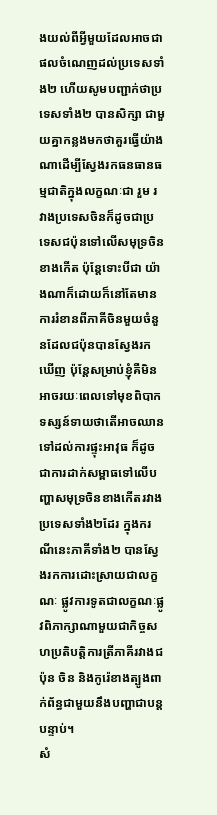ងយល់ពីអ្វីមួយដែលអាចជាផលចំណេញដល់ប្រទេសទាំង២ ហើយសូមបញ្ជាក់ថាប្រទេសទាំង២ បានសិក្សា ជាមួយគ្នាកន្លងមកថាគួរធ្វើយ៉ាងណាដើម្បីស្វែងរកធនធានធម្មជាតិក្នុងលក្ខណៈជា រួម រវាងប្រទេសចិនក៏ដូចជាប្រទេសជប៉ុនទៅលើសមុទ្រចិនខាងកើត ប៉ុន្តែទោះបីជា យ៉ាងណាក៏ដោយក៏នៅតែមានការរំខានពីភាគីចិនមួយចំនួនដែលជប៉ុនបានស្វែងរកឃើញ ប៉ុន្តែសម្រាប់ខ្ញុំគឺមិនអាចរយៈពេលទៅមុខពិបាកទស្សន៍ទាយថាតើអាចឈាន ទៅដល់ការផ្ទុះអាវុធ ក៏ដូចជាការដាក់សម្ពាធទៅលើបញ្ហាសមុទ្រចិនខាងកើតរវាង ប្រទេសទាំង២ដែរ ក្នុងករណីនេះភាគីទាំង២ បានស្វែងរកការដោះស្រាយជាលក្ខណៈ ផ្លូវការទូតជាលក្ខណៈផ្លូវពិភាក្សាណាមួយជាកិច្ចសហប្រតិបត្តិការត្រីភាគីរវាងជប៉ុន ចិន និងកូរ៉េខាងត្បូងពាក់ព័ន្ធជាមួយនឹងបញ្ហាជាបន្តបន្ទាប់។
សំ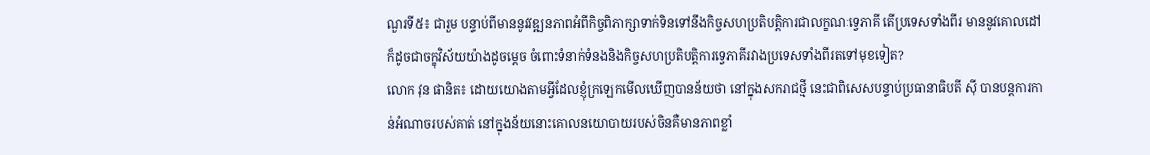ណួរទី៥៖ ជារួម បន្ទាប់ពីមាននូវវឌ្ឍនភាពអំពីកិច្ចពិភាក្សាទាក់ទិនទៅនឹងកិច្ចសហប្រតិបត្តិការជាលក្ខណៈទ្វេភាគី តើប្រទេសទាំងពីរ មាននូវគោលដៅ ក៏ដូចជាចក្ខុវិស័យយ៉ាងដូចម្តេច ចំពោះទំនាក់ទំនងនិងកិច្ចសហប្រតិបត្តិការទ្វេភាគីរវាងប្រទេសទាំងពីរតទៅមុខទៀត?
លោក វុន ផានិត៖ ដោយយោងតាមអ្វីដែលខ្ញុំក្រឡេកមើលឃើញបានន័យថា នៅក្នុងសករាជថ្មី នេះជាពិសេសបន្ទាប់ប្រធានាធិបតី ស៊ី បានបន្តការកាន់អំណាចរបស់គាត់ នៅក្នុងន័យនោះគោលនយោបាយរបស់ចិនគឺមានភាពខ្លាំ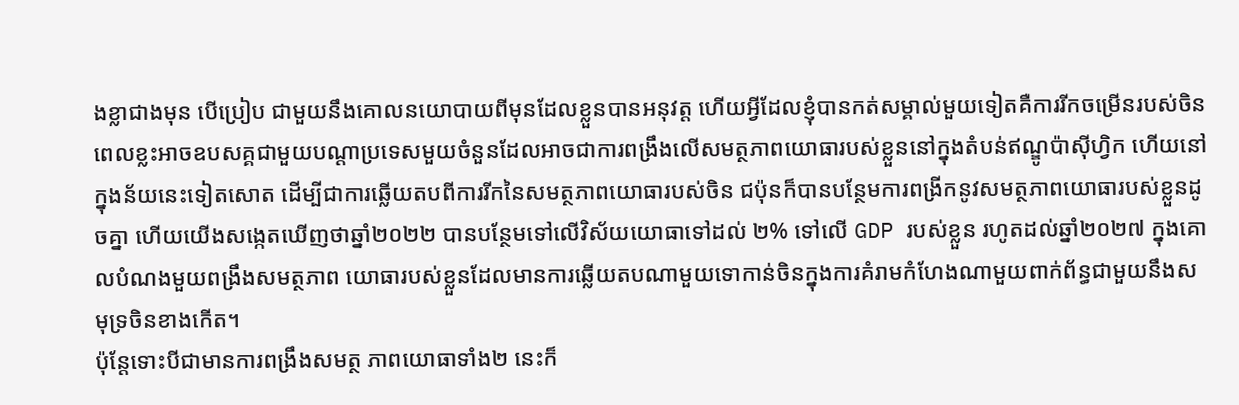ងខ្លាជាងមុន បើប្រៀប ជាមួយនឹងគោលនយោបាយពីមុនដែលខ្លួនបានអនុវត្ត ហើយអ្វីដែលខ្ញុំបានកត់សម្គាល់មួយទៀតគឺការរីកចម្រើនរបស់ចិន ពេលខ្លះអាចឧបសគ្គជាមួយបណ្តាប្រទេសមួយចំនួនដែលអាចជាការពង្រឹងលើសមត្ថភាពយោធារបស់ខ្លួននៅក្នុងតំបន់ឥណ្ឌូប៉ាស៊ីហ្វិក ហើយនៅក្នុងន័យនេះទៀតសោត ដើម្បីជាការឆ្លើយតបពីការរីកនៃសមត្ថភាពយោធារបស់ចិន ជប៉ុនក៏បានបន្ថែមការពង្រីកនូវសមត្ថភាពយោធារបស់ខ្លួនដូចគ្នា ហើយយើងសង្កេតឃើញថាឆ្នាំ២០២២ បានបន្ថែមទៅលើវិស័យយោធាទៅដល់ ២% ទៅលើ GDP របស់ខ្លួន រហូតដល់ឆ្នាំ២០២៧ ក្នុងគោលបំណងមួយពង្រឹងសមត្ថភាព យោធារបស់ខ្លួនដែលមានការឆ្លើយតបណាមួយទោកាន់ចិនក្នុងការគំរាមកំហែងណាមួយពាក់ព័ន្ធជាមួយនឹងសមុទ្រចិនខាងកើត។
ប៉ុន្តែទោះបីជាមានការពង្រឹងសមត្ថ ភាពយោធាទាំង២ នេះក៏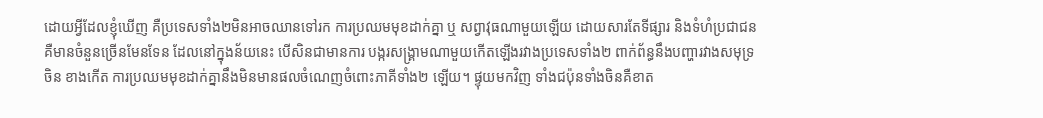ដោយអ្វីដែលខ្ញុំឃើញ គឺប្រទេសទាំង២មិនអាចឈានទៅរក ការប្រឈមមុខដាក់គ្នា ឬ សព្វាវុធណាមួយឡើយ ដោយសារតែទីផ្សារ និងទំហំប្រជាជនគឺមានចំនួនច្រើនមែនទែន ដែលនៅក្នុងន័យនេះ បើសិនជាមានការ បង្ករសង្គ្រាមណាមួយកើតឡើងរវាងប្រទេសទាំង២ ពាក់ព័ន្ធនឹងបញ្ហារវាងសមុទ្រចិន ខាងកើត ការប្រឈមមុខដាក់គ្នានឹងមិនមានផលចំណេញចំពោះភាគីទាំង២ ឡើយ។ ផ្ទុយមកវិញ ទាំងជប៉ុនទាំងចិនគឺខាត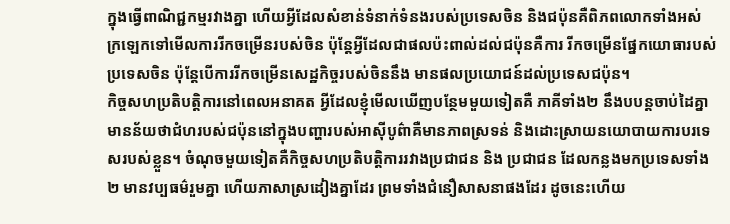ក្នុងធ្វើពាណិជ្ជកម្មរវាងគ្នា ហើយអ្វីដែលសំខាន់ទំនាក់ទំនងរបស់ប្រទេសចិន និងជប៉ុនគឺពិភពលោកទាំងអស់ ក្រឡេកទៅមើលការរីកចម្រើនរបស់ចិន ប៉ុន្តែអ្វីដែលជាផលប៉ះពាល់ដល់ជប៉ុនគឺការ រីកចម្រើនផ្នែកយោធារបស់ប្រទេសចិន ប៉ុន្តែបើការរីកចម្រើនសេដ្ឋកិច្ចរបស់ចិននឹង មានផលប្រយោជន៍ដល់ប្រទេសជប៉ុន។
កិច្ចសហប្រតិបត្តិការនៅពេលអនាគត អ្វីដែលខ្ញុំមើលឃើញបន្ថែមមួយទៀតគឺ ភាគីទាំង២ នឹងបបន្តចាប់ដៃគ្នា មានន័យថាជំហរបស់ជប៉ុននៅក្នុងបញ្ហារបស់អាស៊ីបូព៌ាគឺមានភាពស្រទន់ និងដោះស្រាយនយោបាយការបរទេសរបស់ខ្លួន។ ចំណុចមួយទៀតគឺកិច្ចសហប្រតិបត្តិការរវាងប្រជាជន និង ប្រជាជន ដែលកន្លងមកប្រទេសទាំង២ មានវប្បធម៌រួមគ្នា ហើយភាសាស្រដៀងគ្នាដែរ ព្រមទាំងជំនឿសាសនាផងដែរ ដូចនេះហើយ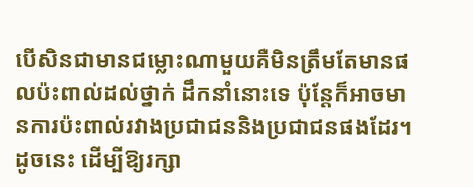បើសិនជាមានជម្លោះណាមួយគឺមិនត្រឹមតែមានផលប៉ះពាល់ដល់ថ្នាក់ ដឹកនាំនោះទេ ប៉ុន្តែក៏អាចមានការប៉ះពាល់រវាងប្រជាជននិងប្រជាជនផងដែរ។ ដូចនេះ ដើម្បីឱ្យរក្សា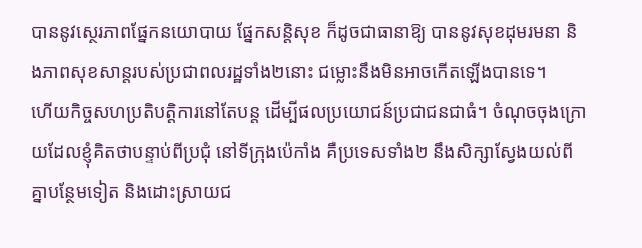បាននូវស្ថេរភាពផ្នែកនយោបាយ ផ្នែកសន្តិសុខ ក៏ដូចជាធានាឱ្យ បាននូវសុខដុមរមនា និងភាពសុខសាន្តរបស់ប្រជាពលរដ្ឋទាំង២នោះ ជម្លោះនឹងមិនអាចកើតឡើងបានទេ។
ហើយកិច្ចសហប្រតិបត្តិការនៅតែបន្ត ដើម្បីផលប្រយោជន៍ប្រជាជនជាធំ។ ចំណុចចុងក្រោយដែលខ្ញុំគិតថាបន្ទាប់ពីប្រជុំ នៅទីក្រុងប៉េកាំង គឺប្រទេសទាំង២ នឹងសិក្សាស្វែងយល់ពីគ្នាបន្ថែមទៀត និងដោះស្រាយជ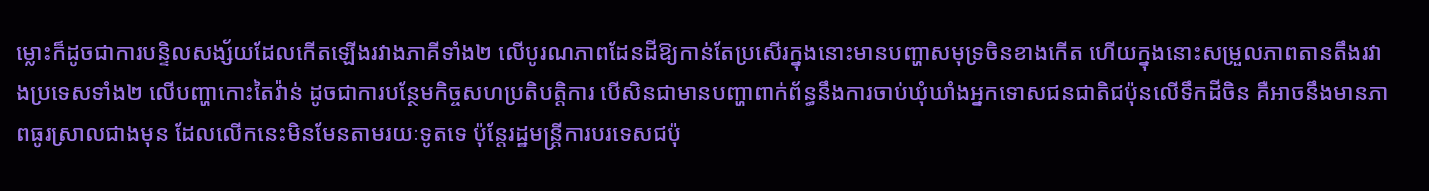ម្លោះក៏ដូចជាការបន្ទិលសង្ស័យដែលកើតឡើងរវាងភាគីទាំង២ លើបូរណភាពដែនដីឱ្យកាន់តែប្រសើរក្នុងនោះមានបញ្ហាសមុទ្រចិនខាងកើត ហើយក្នុងនោះសម្រួលភាពតានតឹងរវាងប្រទេសទាំង២ លើបញ្ហាកោះតៃវ៉ាន់ ដូចជាការបន្ថែមកិច្ចសហប្រតិបត្តិការ បើសិនជាមានបញ្ហាពាក់ព័ន្ធនឹងការចាប់ឃុំឃាំងអ្នកទោសជនជាតិជប៉ុនលើទឹកដីចិន គឺអាចនឹងមានភាពធូរស្រាលជាងមុន ដែលលើកនេះមិនមែនតាមរយៈទូតទេ ប៉ុន្តែរដ្ឋមន្ត្រីការបរទេសជប៉ុ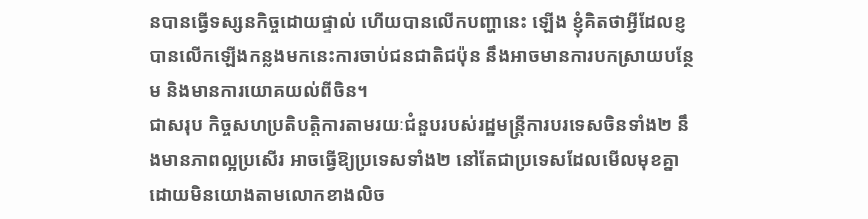នបានធ្វើទស្សនកិច្ចដោយផ្ទាល់ ហើយបានលើកបញ្ហានេះ ឡើង ខ្ញុំគិតថាអ្វីដែលខ្ញបានលើកឡើងកន្លងមកនេះការចាប់ជនជាតិជប៉ុន នឹងអាចមានការបកស្រាយបន្ថែម និងមានការយោគយល់ពីចិន។
ជាសរុប កិច្ចសហប្រតិបត្តិការតាមរយៈជំនួបរបស់រដ្ឋមន្រ្តីការបរទេសចិនទាំង២ នឹងមានភាពល្អប្រសើរ អាចធ្វើឱ្យប្រទេសទាំង២ នៅតែជាប្រទេសដែលមើលមុខគ្នា ដោយមិនយោងតាមលោកខាងលិច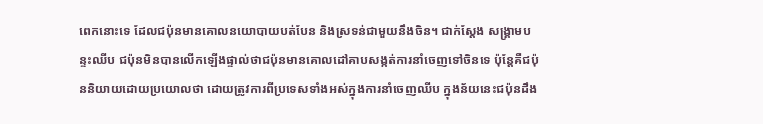ពេកនោះទេ ដែលជប៉ុនមានគោលនយោបាយបត់បែន និងស្រទន់ជាមួយនឹងចិន។ ជាក់ស្តែង សង្គ្រាមបន្ទះឈីប ជប៉ុនមិនបានលើកឡើងផ្ទាល់ថាជប៉ុនមានគោលដៅគាបសង្កត់ការនាំចេញទៅចិនទេ ប៉ុន្តែគឺជប៉ុននិយាយដោយប្រយោលថា ដោយត្រូវការពីប្រទេសទាំងអស់ក្នុងការនាំចេញឈីប ក្នុងន័យនេះជប៉ុនដឹង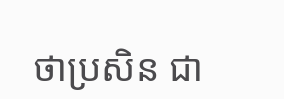ថាប្រសិន ជា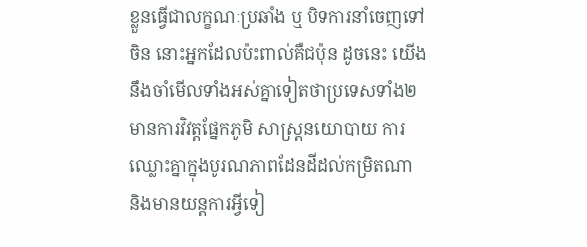ខ្លួនធ្វើជាលក្ខណៈប្រឆាំង ឬ បិទការនាំចេញទៅចិន នោះអ្នកដែលប៉ះពាល់គឺជប៉ុន ដូចនេះ យើងនឹងចាំមើលទាំងអស់គ្នាទៀតថាប្រទេសទាំង២ មានការវិវត្តផ្នែកភូមិ សាស្រ្តនយោបាយ ការឈ្លោះគ្នាក្នុងបូរណភាពដែនដីដល់កម្រិតណា និងមានយន្តការអ្វីទៀ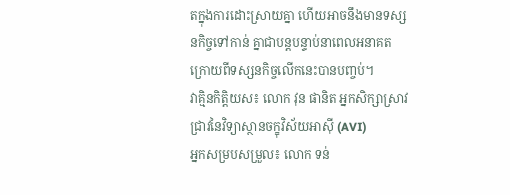តក្នុងការដោះស្រាយគ្នា ហើយអាចនឹងមានទស្សនកិច្ចទៅកាន់ គ្នាជាបន្តបន្ទាប់នាពេលអនាគត ក្រោយពីទស្សនកិច្ចលើកនេះបានបញ្ចប់។
វាគ្មិនកិត្តិយស៖ លោក វុន ផានិត អ្នកសិក្សាស្រាវជ្រាវនៃវិទ្យាស្ថានចក្ខុវិស័យអាស៊ី (AVI)
អ្នកសម្របសម្រួល៖ លោក ទន់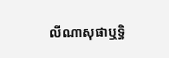លីណាសុផាឬទ្ធិ